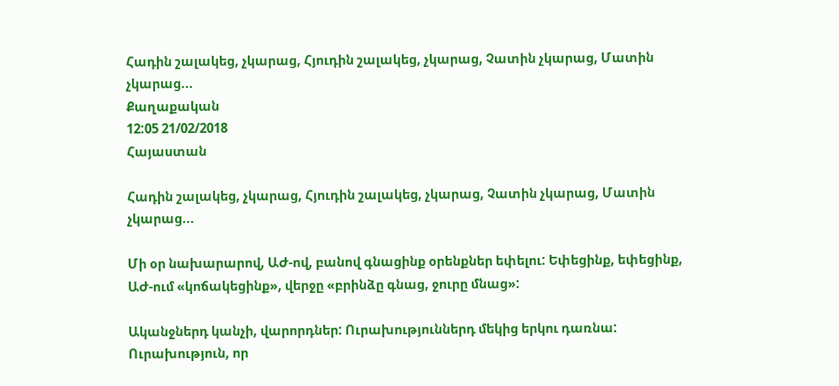Հադին շալակեց, չկարաց, Հյուդին շալակեց, չկարաց, Չատին չկարաց, Մատին չկարաց...
Քաղաքական
12:05 21/02/2018
Հայաստան

Հադին շալակեց, չկարաց, Հյուդին շալակեց, չկարաց, Չատին չկարաց, Մատին չկարաց...

Մի օր նախարարով, ԱԺ-ով, բանով գնացինք օրենքներ եփելու: Եփեցինք, եփեցինք, ԱԺ-ում «կոճակեցինք», վերջը «բրինձը գնաց, ջուրը մնաց»:

Ականջներդ կանչի, վարորդներ: Ուրախություններդ մեկից երկու դառնա:  Ուրախություն, որ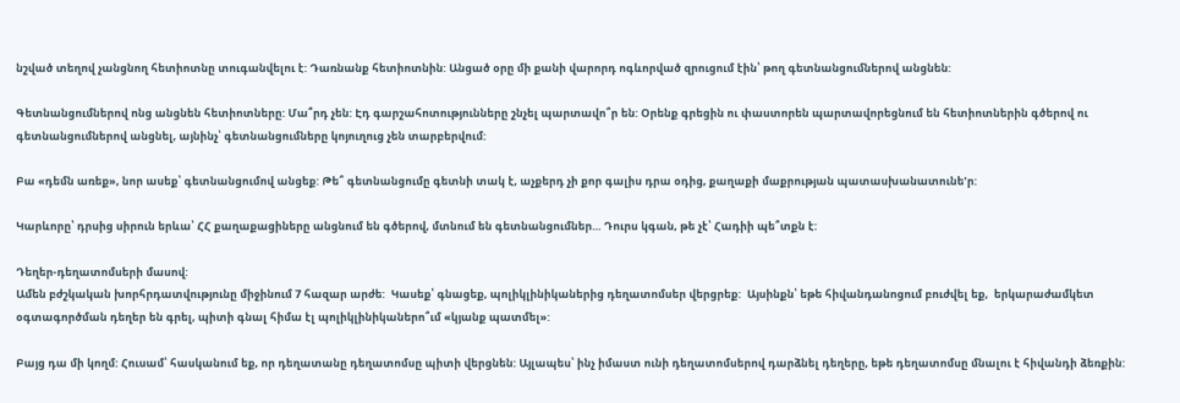նշված տեղով չանցնող հետիոտնը տուգանվելու է: Դառնանք հետիոտնին: Անցած օրը մի քանի վարորդ ոգևորված զրուցում էին՝ թող գետնանցումներով անցնեն:

Գետնանցումներով ոնց անցնեն հետիոտները: Մա՞րդ չեն: Էդ գարշահոտությունները շնչել պարտավո՞ր են: Օրենք գրեցին ու փաստորեն պարտավորեցնում են հետիոտներին գծերով ու գետնանցումներով անցնել, այնինչ՝ գետնանցումները կոյուղուց չեն տարբերվում:

Բա «դեմն առեք», նոր ասեք՝ գետնանցումով անցեք: Թե՞ գետնանցումը գետնի տակ է, աչքերդ չի քոր գալիս դրա օդից, քաղաքի մաքրության պատասխանատունե'ր:

Կարևորը՝ դրսից սիրուն երևա՝ ՀՀ քաղաքացիները անցնում են գծերով, մտնում են գետնանցումներ... Դուրս կգան, թե չէ՝ Հադիի պե՞տքն է:

Դեղեր-դեղատոմսերի մասով:
Ամեն բժշկական խորհրդատվությունը միջինում 7 հազար արժե:  Կասեք՝ գնացեք, պոլիկլինիկաներից դեղատոմսեր վերցրեք:  Այսինքն՝ եթե հիվանդանոցում բուժվել եք,  երկարաժամկետ օգտագործման դեղեր են գրել, պիտի գնալ հիմա էլ պոլիկլինիկաներո՞ւմ «կյանք պատմել»:

Բայց դա մի կողմ: Հուսամ՝ հասկանում եք, որ դեղատանը դեղատոմսը պիտի վերցնեն: Այլապես՝ ինչ իմաստ ունի դեղատոմսերով դարձնել դեղերը, եթե դեղատոմսը մնալու է հիվանդի ձեռքին: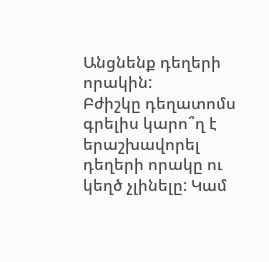Անցնենք դեղերի որակին:
Բժիշկը դեղատոմս գրելիս կարո՞ղ է  երաշխավորել դեղերի որակը ու կեղծ չլինելը: Կամ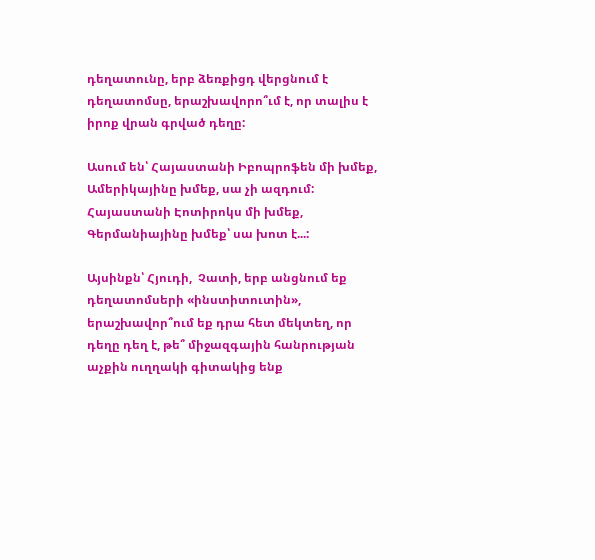դեղատունը, երբ ձեռքիցդ վերցնում է դեղատոմսը, երաշխավորո՞ւմ է, որ տալիս է իրոք վրան գրված դեղը:

Ասում են՝ Հայաստանի Իբոպրոֆեն մի խմեք, Ամերիկայինը խմեք, սա չի ազդում: Հայաստանի Էոտիրոկս մի խմեք, Գերմանիայինը խմեք՝ սա խոտ է...:

Այսինքն՝ Հյուդի,  Չատի, երբ անցնում եք դեղատոմսերի «ինստիտուտին», երաշխավոր՞ում եք դրա հետ մեկտեղ, որ դեղը դեղ է, թե՞ միջազգային հանրության աչքին ուղղակի գիտակից ենք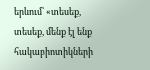երևում՝ «տեսեք, տեսեք, մենք էլ ենք հակաբիոտիկների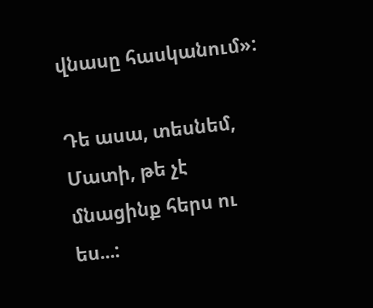վնասը հասկանում»:

Դե ասա, տեսնեմ, Մատի, թե չէ մնացինք հերս ու ես...: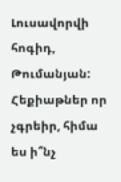Լուսավորվի հոգիդ, Թումանյան: Հեքիաթներ որ չգրեիր, հիմա ես ի՞նչ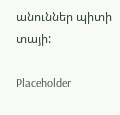անուններ պիտի տայի:

Placeholder